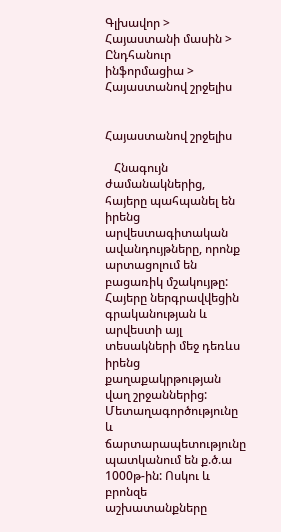Գլխավոր > Հայաստանի մասին > Ընդհանուր ինֆորմացիա > Հայաստանով շրջելիս


Հայաստանով շրջելիս

   Հնագույն ժամանակներից, հայերը պահպանել են իրենց արվեստագիտական ավանդույթները, որոնք արտացոլում են բացառիկ մշակույթը: Հայերը ներգրավվեցին գրականության և արվեստի այլ տեսակների մեջ դեռևս իրենց քաղաքակրթության վաղ շրջաններից: Մետաղագործությունը և ճարտարապետությունը պատկանում են ք.ծ.ա 1000թ-ին: Ոսկու և բրոնզե աշխատանքները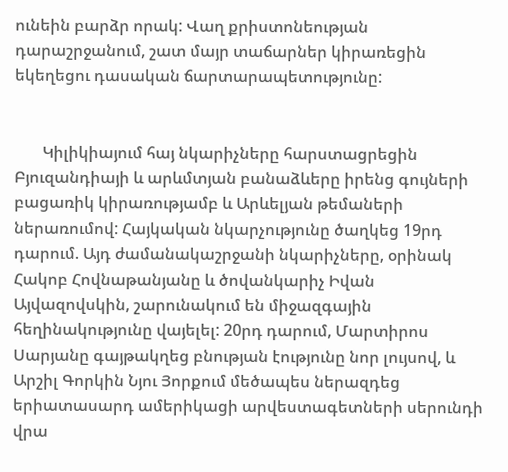ունեին բարձր որակ: Վաղ քրիստոնեության դարաշրջանում, շատ մայր տաճարներ կիրառեցին եկեղեցու դասական ճարտարապետությունը:


       Կիլիկիայում հայ նկարիչները հարստացրեցին Բյուզանդիայի և արևմտյան բանաձևերը իրենց գույների բացառիկ կիրառությամբ և Արևելյան թեմաների ներառումով: Հայկական նկարչությունը ծաղկեց 19րդ դարում. Այդ ժամանակաշրջանի նկարիչները, օրինակ Հակոբ Հովնաթանյանը և ծովանկարիչ Իվան Այվազովսկին, շարունակում են միջազգային հեղինակությունը վայելել: 20րդ դարում, Մարտիրոս Սարյանը գայթակղեց բնության էությունը նոր լույսով, և Արշիլ Գորկին Նյու Յորքում մեծապես ներազդեց երիատասարդ ամերիկացի արվեստագետների սերունդի վրա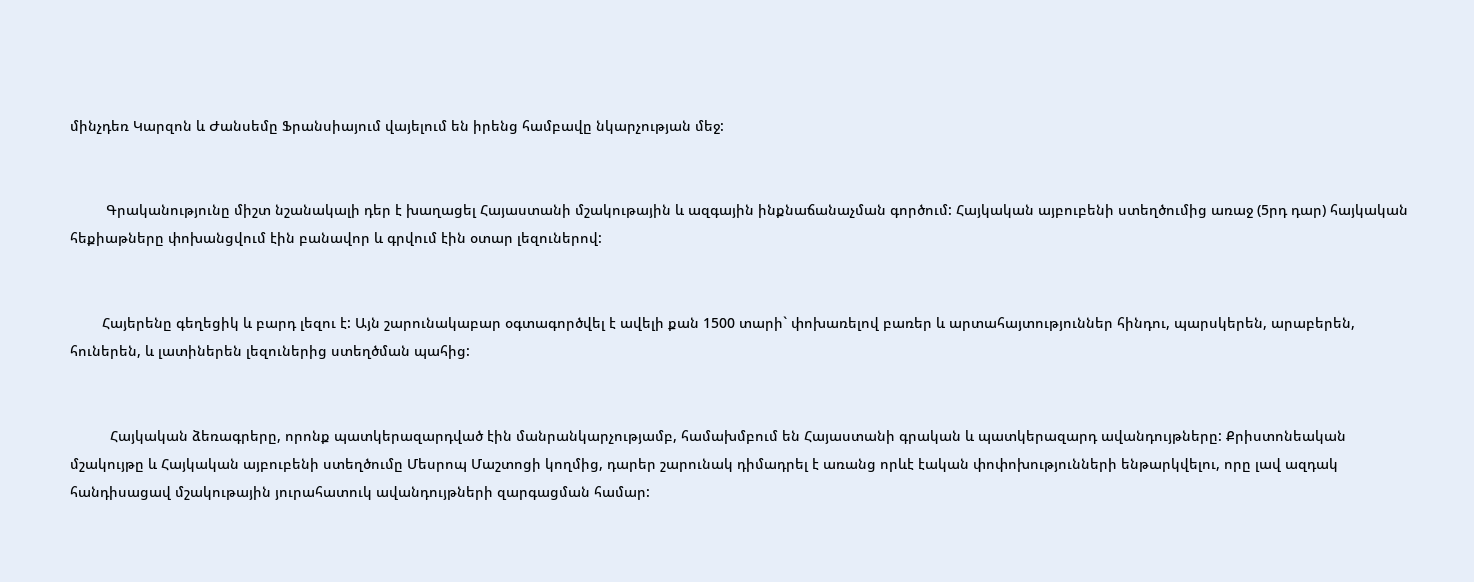մինչդեռ Կարզոն և Ժանսեմը Ֆրանսիայում վայելում են իրենց համբավը նկարչության մեջ:


         Գրականությունը միշտ նշանակալի դեր է խաղացել Հայաստանի մշակութային և ազգային ինքնաճանաչման գործում: Հայկական այբուբենի ստեղծումից առաջ (5րդ դար) հայկական հեքիաթները փոխանցվում էին բանավոր և գրվում էին օտար լեզուներով:


        Հայերենը գեղեցիկ և բարդ լեզու է: Այն շարունակաբար օգտագործվել է ավելի քան 1500 տարի` փոխառելով բառեր և արտահայտություններ հինդու, պարսկերեն, արաբերեն, հուներեն, և լատիներեն լեզուներից ստեղծման պահից:


          Հայկական ձեռագրերը, որոնք պատկերազարդված էին մանրանկարչությամբ, համախմբում են Հայաստանի գրական և պատկերազարդ ավանդույթները: Քրիստոնեական մշակույթը և Հայկական այբուբենի ստեղծումը Մեսրոպ Մաշտոցի կողմից, դարեր շարունակ դիմադրել է առանց որևէ էական փոփոխությունների ենթարկվելու, որը լավ ազդակ հանդիսացավ մշակութային յուրահատուկ ավանդույթների զարգացման համար: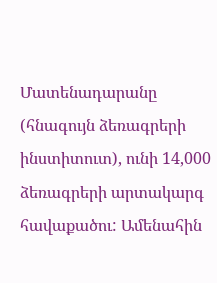Մատենադարանը (հնագույն ձեռագրերի ինստիտուտ), ունի 14,000 ձեռագրերի արտակարգ հավաքածու: Ամենահին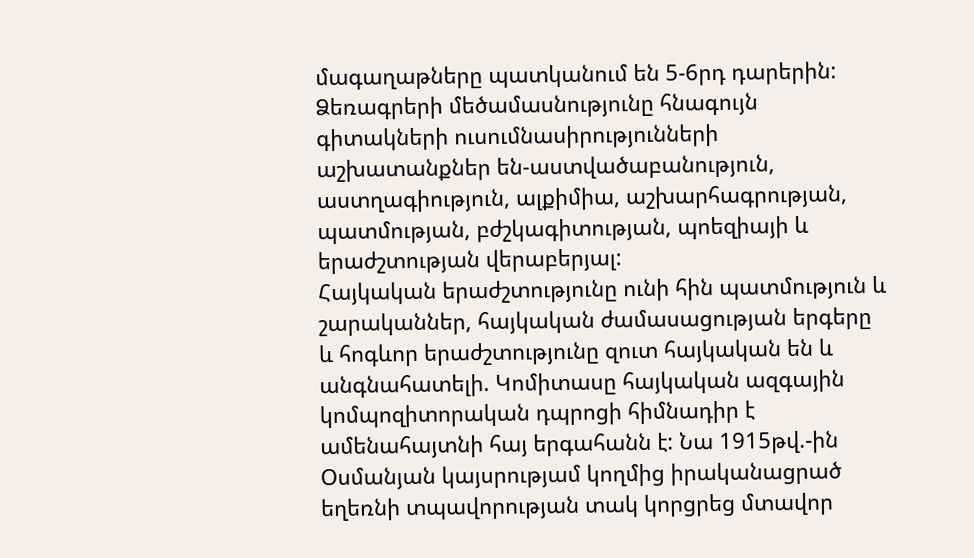մագաղաթները պատկանում են 5-6րդ դարերին: Ձեռագրերի մեծամասնությունը հնագույն գիտակների ուսումնասիրությունների աշխատանքներ են-աստվածաբանություն, աստղագիություն, ալքիմիա, աշխարհագրության, պատմության, բժշկագիտության, պոեզիայի և երաժշտության վերաբերյալ:
Հայկական երաժշտությունը ունի հին պատմություն և շարականներ, հայկական ժամասացության երգերը և հոգևոր երաժշտությունը զուտ հայկական են և անգնահատելի. Կոմիտասը հայկական ազգային կոմպոզիտորական դպրոցի հիմնադիր է ամենահայտնի հայ երգահանն է: Նա 1915թվ.-ին Օսմանյան կայսրությամ կողմից իրականացրած եղեռնի տպավորության տակ կորցրեց մտավոր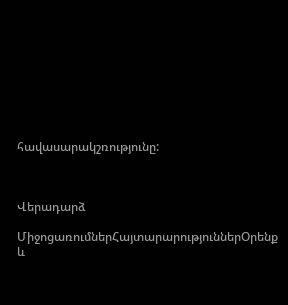հավասարակշռությունը:



Վերադարձ

ՄիջոցառումներՀայտարարություններՕրենք և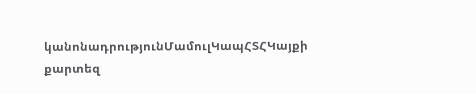կանոնադրությունՄամուլԿապՀՏՀԿայքի քարտեզ